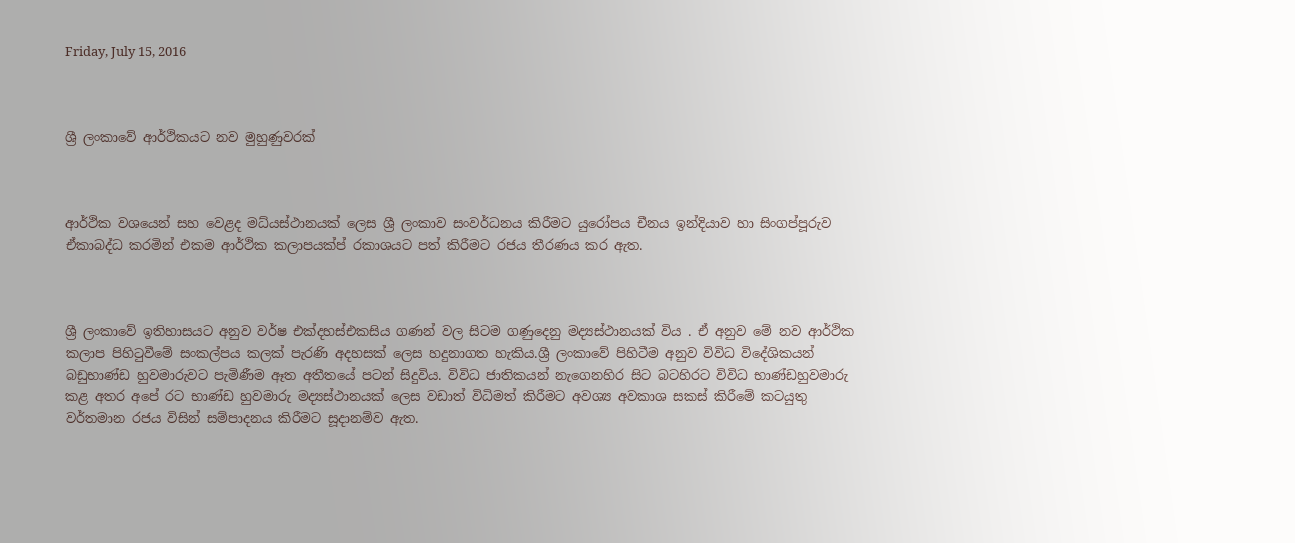Friday, July 15, 2016



ශ්‍රී ලංකාවේ ආර්ථිකයට නව මුහුණුවරක්



ආර්ථික වශයෙන් සහ වෙළද මධ්යස්ථානයක් ලෙස ශ්‍රී ලංකාව සංවර්ධනය කිරීමට යුරෝපය චීනය ඉන්දියාව හා සිංගප්පූරුව ඒකාබද්ධ කරමින් එකම ආර්ථික කලාපයක්ප්‍ රකාශයට පත් කිරීමට රජය තීරණය කර ඇත.



ශ්‍රී ලංකාවේ ඉතිහාසයට අනුව වර්ෂ එක්දහස්එකසිය ගණන් වල සිටම ගණුදෙනු මද්‍යස්ථානයක් විය . ඒ අනුව මේ නව ආර්ථික කලාප පිහිටුවීමේ සංකල්පය කලක් පැරණි අදහසක් ලෙස හදුනාගත හැකිය.ශ්‍රී ලංකාවේ පිහිටීම අනුව විවිධ විදේශිකයන් බඩුභාණ්ඩ හුවමාරුවට පැමිණීම ඈත අතීතයේ පටන් සිදුවිය. විවිධ ජාතිකයන් නැගෙනහිර සිට බටහිරට විවිධ භාණ්ඩහුවමාරු කළ අතර අපේ රට භාණ්ඩ හුවමාරු මද්‍යස්ථානයක් ලෙස වඩාත් විධිමත් කිරීමට අවශ්‍ය අවකාශ සකස් කිරීමේ කටයුතු වර්තමාන රජය විසින් සම්පාදනය කිරීමට සූදානම්ව ඇත.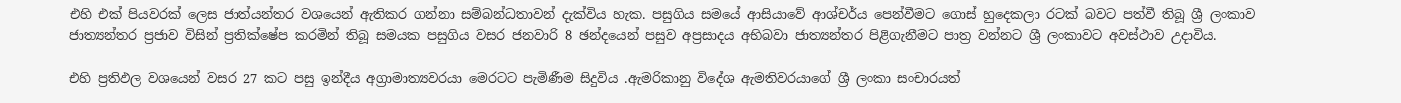එහි එක් පියවරක් ලෙස ජාත්යන්තර වශයෙන් ඇතිකර ගන්නා සම්බන්ධතාවන් දැක්විය හැක. පසුගිය සමයේ ආසියාවේ ආශ්චර්ය පෙන්වීමට ගොස් හුදෙකලා රටක් බවට පත්වී තිබූ ශ්‍රී ලංකාව ජාත්‍යන්තර ප්‍රජාව විසින් ප්‍රතික්ෂේප කරමින් තිබූ සමයක පසුගිය වසර ජනවාරි 8 ඡන්දයෙන් පසුව අප්‍රසාදය අභිබවා ජාත්‍යන්තර පිළිගැනීමට පාත්‍ර වන්නට ශ්‍රී ලංකාවට අවස්ථාව උදාවිය.

එහි ප්‍රතිඵල වශයෙන් වසර 27 කට පසු ඉන්දීය අග්‍රාමාත්‍යවරයා මෙරටට පැමිණීම සිදුවිය .ඇමරිකානු විදේශ ඇමතිවරයාගේ ශ්‍රී ලංකා සංචාරයත්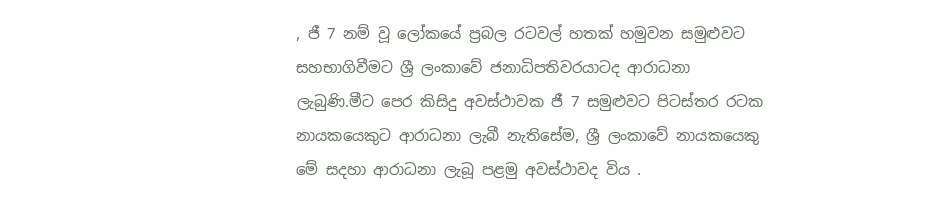, ජී 7 නම් වූ ලෝකයේ ප්‍රබල රටවල් හතක් හමුවන සමුළුවට සහභාගිවීමට ශ්‍රී ලංකාවේ ජනාධිපතිවරයාටද ආරාධනා ලැබුණි.මීට පෙර කිසිදු අවස්ථාවක ජී 7 සමුළුවට පිටස්තර රටක නායකයෙකුට ආරාධනා ලැබී නැතිසේම, ශ්‍රී ලංකාවේ නායකයෙකු මේ සදහා ආරාධනා ලැබූ පළමු අවස්ථාවද විය .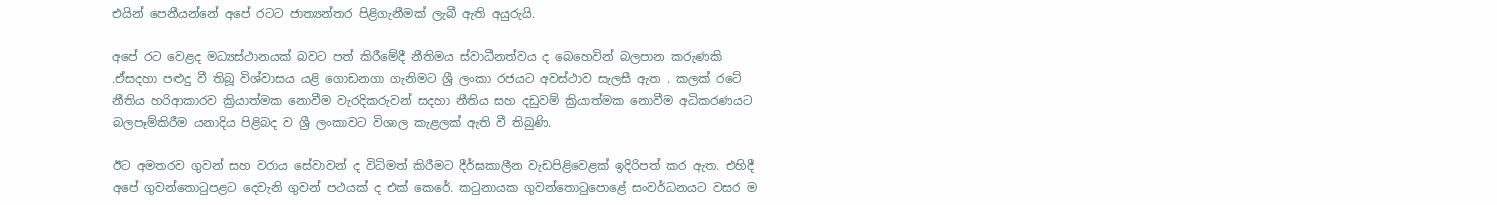එයින් පෙනීයන්නේ අපේ රටට ජාත්‍යන්තර පිළිගැනීමක් ලැබී ඇති අයුරුයි.

අපේ රට වෙළද මධ්‍යස්ථානයක් බවට පත් කිරීමේදී නීතිමය ස්වාධීනත්වය ද බෙහෙවින් බලපාන කරුණකි .ඒසදහා පළුදු වී තිබූ විශ්වාසය යළි ගොඩනගා ගැනිමට ශ්‍රී ලංකා රජයට අවස්ථාව සැලසී ඇත . කලක් රටේ නීතිය හරිආකාරව ක්‍රියාත්මක නොවීම වැරදිකරුවන් සදහා නීතිය සහ දඩුවම් ක්‍රියාත්මක නොවීම අධිකරණයට බලපෑම්කිරීම යනාදිය පිළිබද ව ශ්‍රී ලංකාවට විශාල කැළලක් ඇති වී තිබුණි.

ඊට අමතරව ගුවන් සහ වරාය සේවාවන් ද විධිමත් කිරීමට දීර්ඝකාලීන වැඩපිළිවෙළක් ඉදිරිපත් කර ඇත. එහිදී අපේ ගුවන්තොටුපළට දෙවැනි ගුවන් පථයක් ද එක් කෙරේ. කටුනායක ගුවන්තොටුපොළේ සංවර්ධනයට වසර ම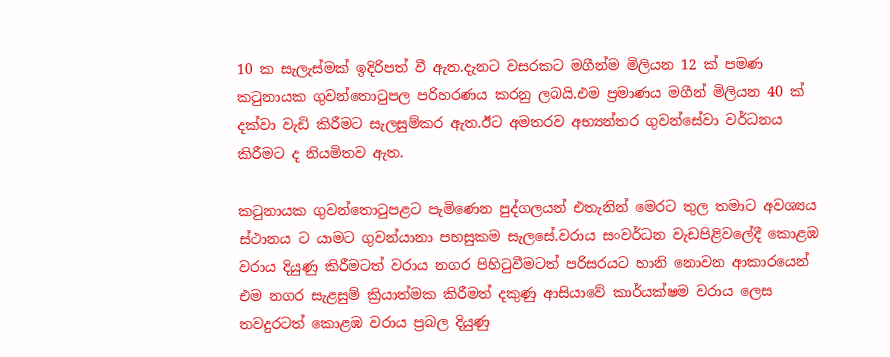10 ක සැලැස්මක් ඉදිරිපත් වී ඇත.දැනට වසරකට මගීන්ම මිලියන 12 ක් පමණ කටුනායක ගුවන්තොටුපල පරිහරණය කරනු ලබයි.එම ප්‍රමාණය මගීන් මිලියන 40 ක් දක්වා වැඩි කිරීමට සැලසුම්කර ඇත.ඊට අමතරව අභ්‍යන්තර ගුවන්සේවා වර්ධනය කිරීමට ද නියමිතව ඇත.

කටුනායක ගුවන්තොටුපළට පැමිණෙන පුද්ගලයන් එතැනින් මෙරට තුල තමාට අවශ්‍යය ස්ථානය ට යාමට ගුවන්යානා පහසුකම සැලසේ.වරාය සංවර්ධන වැඩපිළිවලේදී කොළඹ වරාය දියුණු කිරීමටත් වරාය නගර පිහිටුවීමටත් පරිසරයට හානි නොවන ආකාරයෙන් එම නගර සැළසුම් ක්‍රියාත්මක කිරීමත් දකුණු ආසියාවේ කාර්යක්ෂම වරාය ලෙස තවදුරටත් කොළඹ වරාය ප්‍රබල දියුණු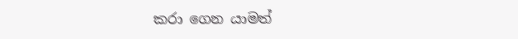කරා ගෙන යාමත්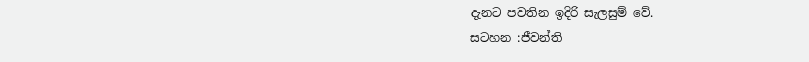දැනට පවතින ඉදිරි සැලසුම් වේ.
සටහන :ජීවන්ති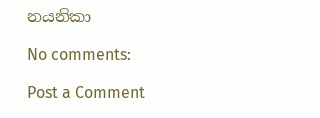නයනිකා

No comments:

Post a Comment